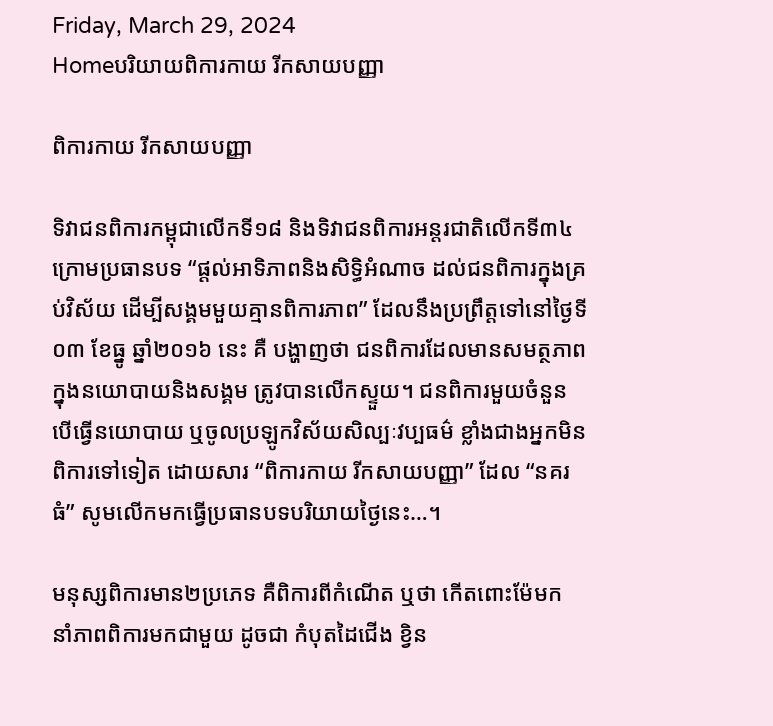Friday, March 29, 2024
Homeបរិយាយពិការកាយ រីកសាយបញ្ញា

ពិការកាយ រីកសាយបញ្ញា

ទិវាជនពិការកម្ពុជាលើកទី១៨ និងទិវាជនពិការអន្តរជាតិលើកទី៣៤ ក្រោមប្រធានបទ “ផ្តល់អាទិភាពនិងសិទ្ធិអំណាច ដល់ជនពិការក្នុងគ្រប់វិស័យ ដើម្បីសង្គមមួយគ្មានពិការភាព” ដែលនឹងប្រព្រឹត្តទៅនៅថ្ងៃទី០៣ ខែធ្នូ ឆ្នាំ២០១៦ នេះ គឺ បង្ហាញថា ជនពិការដែលមានសមត្ថភាពក្នុងនយោបាយនិងសង្គម ត្រូវបានលើកស្ទួយ។ ជនពិការមួយចំនួន បើធ្វើនយោបាយ ឬចូលប្រឡូកវិស័យសិល្បៈវប្បធម៌ ខ្លាំងជាងអ្នកមិនពិការទៅទៀត ដោយសារ “ពិការកាយ រីកសាយបញ្ញា” ដែល “នគរធំ” សូមលើកមកធ្វើប្រធានបទបរិយាយថ្ងៃនេះ…។

មនុស្សពិការមាន២ប្រភេទ គឺពិការពីកំណើត ឬថា កើតពោះម៉ែមក នាំភាពពិការមកជាមួយ ដូចជា កំបុតដៃជើង ខ្វិន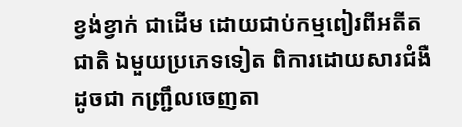ខ្វង់ខ្វាក់ ជាដើម ដោយជាប់កម្មពៀរពីអតីតជាតិ ឯមួយប្រភេទទៀត ពិការដោយសារជំងឺ ដូចជា កញ្ជ្រឹលចេញតា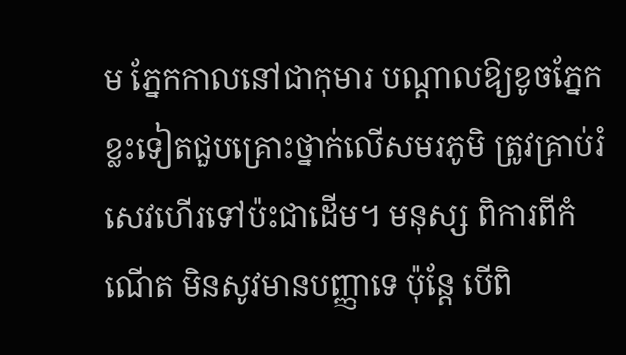ម ភ្នែកកាលនៅជាកុមារ បណ្តាលឱ្យខូចភ្នែក ខ្លះទៀតជួបគ្រោះថ្នាក់លើសមរភូមិ ត្រូវគ្រាប់រំសេវហើរទៅប៉ះជាដើម។ មនុស្ស ពិការពីកំណើត មិនសូវមានបញ្ញាទេ ប៉ុន្តែ បើពិ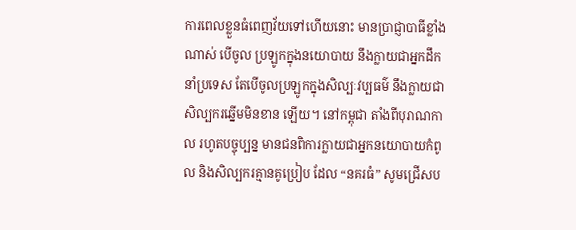ការពេលខ្លួនធំពេញវ័យទៅហើយនោះ មានប្រាជ្ញាបាធីខ្លាំងណាស់ បើចូល ប្រឡូកក្នុងនយោបាយ នឹងក្លាយជាអ្នកដឹកនាំប្រទេស តែបើចូលប្រឡូកក្នុងសិល្បៈវប្បធម៌ នឹងក្លាយជាសិល្បករឆ្នើមមិនខាន ឡើយ។ នៅកម្ពុជា តាំងពីបុរាណកាល រហូតបច្ចុប្បន្ន មានជនពិការក្លាយជាអ្នកនយោបាយកំពូល និងសិល្បករគ្មានគូប្រៀប ដែល “នគរធំ” សូមជ្រើសប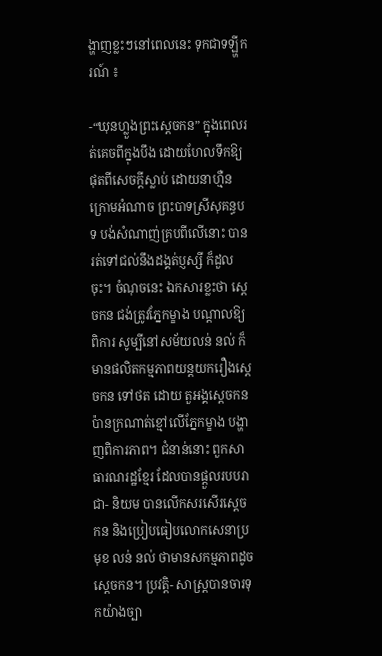ង្ហាញខ្លះៗនៅពេលនេះ ទុកជាទឡ្ហីករណ៍ ៖

-“ឃុនហ្លួងព្រះស្តេចកន” ក្នុងពេលរត់គេចពីក្នុងបឹង ដោយហែលទឹកឱ្យផុតពីសេចក្តីស្លាប់ ដោយនាហ្មឺនក្រោមអំណាច ព្រះបាទស្រីសុគន្ធបទ បង់សំណាញ់គ្របពីលើនោះ បានរត់ទៅជល់នឹងដង្គត់ប្ញស្សី ក៏ដួលចុះ។ ចំណុចនេះ ឯកសារខ្លះថា ស្តេចកន ជង់ត្រូវភ្នែកម្ខាង បណ្តាលឱ្យពិការ សូម្បីនៅសម័យលន់ នល់ ក៏មានផលិតកម្មភាពយន្តយករឿងស្តេចកន ទៅថត ដោយ តួអង្គស្តេចកន ប៉ានក្រណាត់ខ្មៅលើភ្នែកម្ខាង បង្ហាញពិការភាព។ ជំនាន់នោះ ពួកសាធារណរដ្ឋខ្មែរ ដែលបានផ្តួលរបបរាជា- និយម បានលើកសរសើរស្តេចកន និងប្រៀបធៀបលោកសេនាប្រមុខ លន់ នល់ ថាមានសកម្មភាពដូចស្តេចកន។ ប្រវត្តិ- សាស្ត្របានចារទុកយ៉ាងច្បា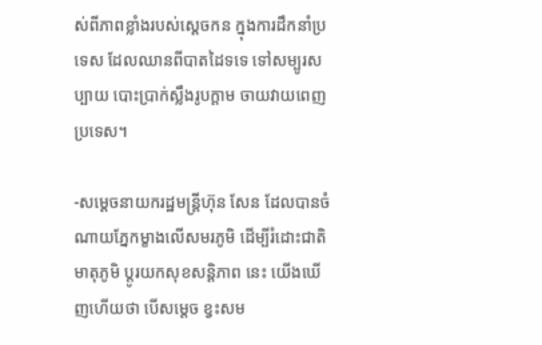ស់ពីភាពខ្លាំងរបស់ស្តេចកន ក្នុងការដឹកនាំប្រទេស ដែលឈានពីបាតដៃទទេ ទៅសម្បូរសប្បាយ បោះប្រាក់ស្លឹងរូបក្តាម ចាយវាយពេញប្រទេស។

-សម្តេចនាយករដ្ឋមន្ត្រីហ៊ុន សែន ដែលបានចំណាយភ្នែកម្ខាងលើសមរភូមិ ដើម្បីរំដោះជាតិមាតុភូមិ ប្តូរយកសុខសន្តិភាព នេះ យើងឃើញហើយថា បើសម្តេច ខ្វះសម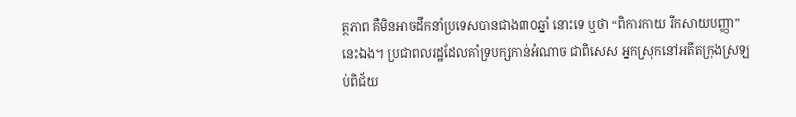ត្ថភាព គឺមិនអាចដឹកនាំប្រទេសបានជាង៣០ឆ្នាំ នោះទេ ឬថា “ពិការកាយ រីកសាយបញ្ញា” នេះឯង។ ប្រជាពលរដ្ឋដែលគាំទ្របក្សកាន់អំណាច ជាពិសេស អ្នកស្រុកនៅអតីតក្រុងស្រឡប់ពិជ័យ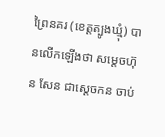ព្រៃនគរ (ខេត្តត្បូងឃ្មុំ) បានលើកឡើងថា សម្តេចហ៊ុន សែន ជាស្តេចកន ចាប់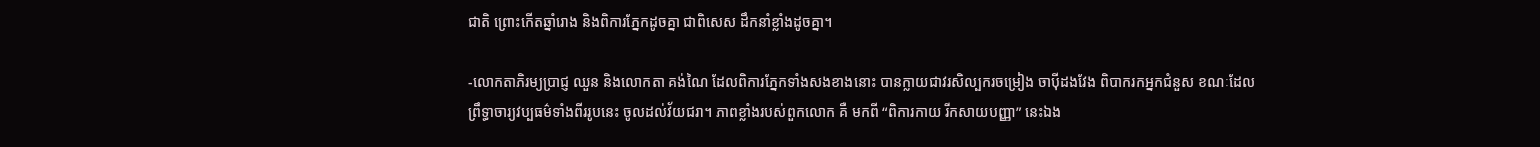ជាតិ ព្រោះកើតឆ្នាំរោង និងពិការភ្នែកដូចគ្នា ជាពិសេស ដឹកនាំខ្លាំងដូចគ្នា។

-លោកតាភិរម្យប្រាជ្ញ ឈួន និងលោកតា គង់ណៃ ដែលពិការភ្នែកទាំងសងខាងនោះ បានក្លាយជាវរសិល្បករចម្រៀង ចាប៉ីដងវែង ពិបាករកអ្នកជំនួស ខណៈដែលព្រឹទ្ធាចារ្យវប្បធម៌ទាំងពីររូបនេះ ចូលដល់វ័យជរា។ ភាពខ្លាំងរបស់ពួកលោក គឺ មកពី “ពិការកាយ រីកសាយបញ្ញា” នេះឯង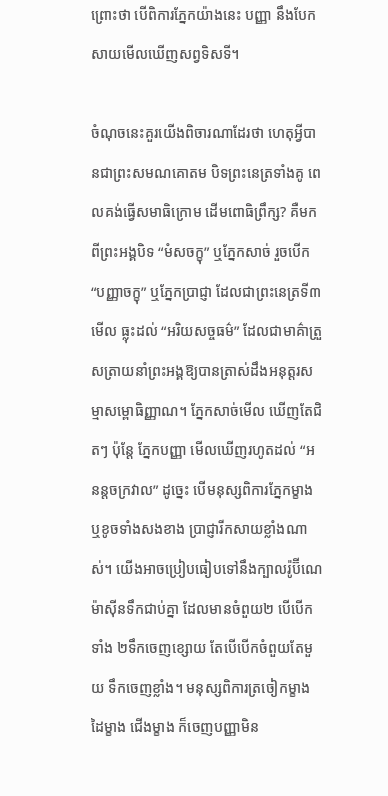ព្រោះថា បើពិការភ្នែកយ៉ាងនេះ បញ្ញា នឹងបែកសាយមើលឃើញសព្វទិសទី។

ចំណុចនេះគួរយើងពិចារណាដែរថា ហេតុអ្វីបានជាព្រះសមណគោតម បិទព្រះនេត្រទាំងគូ ពេលគង់ធ្វើសមាធិក្រោម ដើមពោធិព្រឹក្ស? គឺមកពីព្រះអង្គបិទ “មំសចក្ខុ” ឬភ្នែកសាច់ រួចបើក “បញ្ញាចក្ខុ” ឬភ្នែកប្រាជ្ញា ដែលជាព្រះនេត្រទី៣ មើល ធ្លុះដល់ “អរិយសច្ចធម៌” ដែលជាមាគ៌ាត្រួសត្រាយនាំព្រះអង្គឱ្យបានត្រាស់ដឹងអនុត្តរសម្មាសម្ពោធិញ្ញាណ។ ភ្នែកសាច់មើល ឃើញតែជិតៗ ប៉ុន្តែ ភ្នែកបញ្ញា មើលឃើញរហូតដល់ “អនន្តចក្រវាល” ដូច្នេះ បើមនុស្សពិការភ្នែកម្ខាង ឬខូចទាំងសងខាង ប្រាជ្ញារីកសាយខ្លាំងណាស់។ យើងអាចប្រៀបធៀបទៅនឹងក្បាលរ៉ូប៊ីណេម៉ាស៊ីនទឹកជាប់គ្នា ដែលមានចំពួយ២ បើបើកទាំង ២ទឹកចេញខ្សោយ តែបើបើកចំពួយតែមួយ ទឹកចេញខ្លាំង។ មនុស្សពិការត្រចៀកម្ខាង ដៃម្ខាង ជើងម្ខាង ក៏ចេញបញ្ញាមិន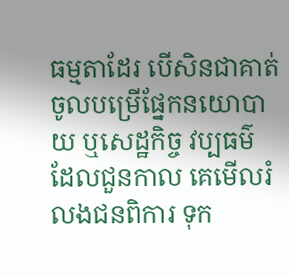ធម្មតាដែរ បើសិនជាគាត់ចូលបម្រើផ្នែកនយោបាយ ឬសេដ្ឋកិច្ច វប្បធម៌ ដែលជួនកាល គេមើលរំលងជនពិការ ទុក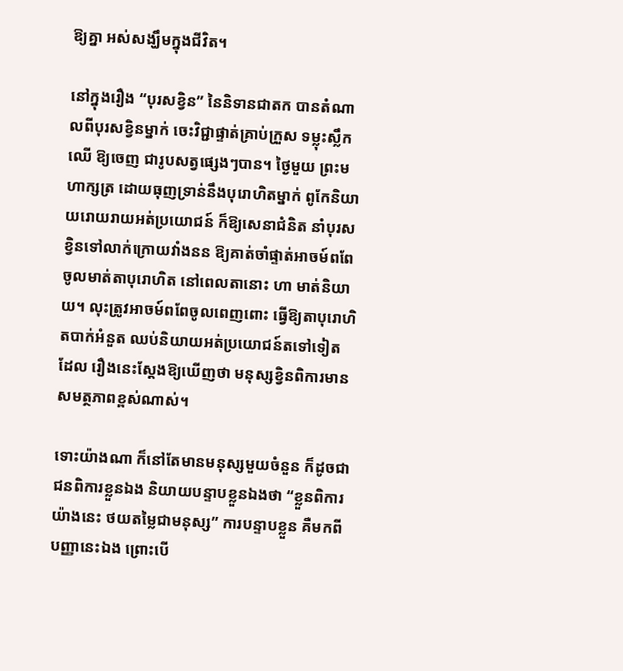ឱ្យគ្នា អស់សង្ឃឹមក្នុងជីវិត។

នៅក្នុងរឿង “បុរសខ្វិន” នៃនិទានជាតក បានតំណាលពីបុរសខ្វិនម្នាក់ ចេះវិជ្ជាផ្ទាត់គ្រាប់ក្រួស ទម្លុះស្លឹកឈើ ឱ្យចេញ ជារូបសត្វផ្សេងៗបាន។ ថ្ងៃមួយ ព្រះមហាក្សត្រ ដោយធុញទ្រាន់នឹងបុរោហិតម្នាក់ ពូកែនិយាយរោយរាយអត់ប្រយោជន៍ ក៏ឱ្យសេនាជំនិត នាំបុរសខ្វិនទៅលាក់ក្រោយវាំងនន ឱ្យគាត់ចាំផ្ទាត់អាចម៍ពពែចូលមាត់តាបុរោហិត នៅពេលតានោះ ហា មាត់និយាយ។ លុះត្រូវអាចម៍ពពែចូលពេញពោះ ធ្វើឱ្យតាបុរោហិតបាក់អំនួត ឈប់និយាយអត់ប្រយោជន៍តទៅទៀត ដែល រឿងនេះស្តែងឱ្យឃើញថា មនុស្សខ្វិនពិការមានសមត្ថភាពខ្ពស់ណាស់។

ទោះយ៉ាងណា ក៏នៅតែមានមនុស្សមួយចំនួន ក៏ដូចជាជនពិការខ្លួនឯង និយាយបន្ទាបខ្លួនឯងថា “ខ្លួនពិការយ៉ាងនេះ ថយតម្លៃជាមនុស្ស” ការបន្ទាបខ្លួន គឺមកពីបញ្ញានេះឯង ព្រោះបើ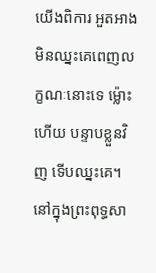យើងពិការ អួតអាងមិនឈ្នះគេពេញលក្ខណៈនោះទេ ម៉្លោះ ហើយ បន្ទាបខ្លួនវិញ ទើបឈ្នះគេ។ នៅក្នុងព្រះពុទ្ធសា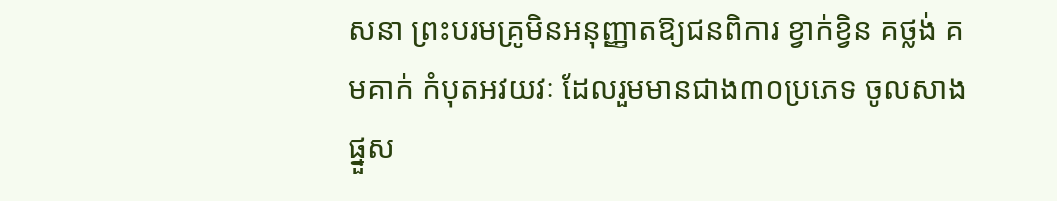សនា ព្រះបរមគ្រូមិនអនុញ្ញាតឱ្យជនពិការ ខ្វាក់ខ្វិន គថ្លង់ គមគាក់ កំបុតអវយវៈ ដែលរួមមានជាង៣០ប្រភេទ ចូលសាងផ្នួស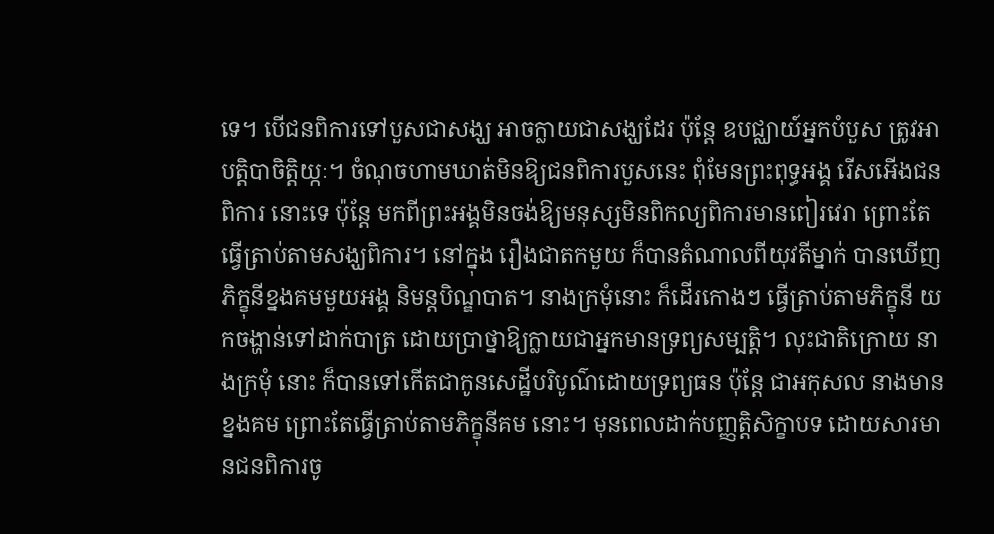ទេ។ បើជនពិការទៅបួសជាសង្ឃ អាចក្លាយជាសង្ឃដែរ ប៉ុន្តែ ឧបជ្ឈាយ៍អ្នកបំបួស ត្រូវអាបត្តិបាចិត្តិយ្កៈ។ ចំណុចហាមឃាត់មិនឱ្យជនពិការបួសនេះ ពុំមែនព្រះពុទ្ធអង្គ រើសអើងជនពិការ នោះទេ ប៉ុន្តែ មកពីព្រះអង្គមិនចង់ឱ្យមនុស្សមិនពិកល្យពិការមានពៀរវេរា ព្រោះតែធ្វើត្រាប់តាមសង្ឃពិការ។ នៅក្នុង រឿងជាតកមួយ ក៏បានតំណាលពីយុវតីម្នាក់ បានឃើញភិក្ខុនីខ្នងគមមួយអង្គ និមន្តបិណ្ឌបាត។ នាងក្រមុំនោះ ក៏ដើរកោងៗ ធ្វើត្រាប់តាមភិក្ខុនី យកចង្ហាន់ទៅដាក់បាត្រ ដោយប្រាថ្នាឱ្យក្លាយជាអ្នកមានទ្រព្យសម្បត្តិ។ លុះជាតិក្រោយ នាងក្រមុំ នោះ ក៏បានទៅកើតជាកូនសេដ្ឋីបរិបូណ៌ដោយទ្រព្យធន ប៉ុន្តែ ជាអកុសល នាងមានខ្នងគម ព្រោះតែធ្វើត្រាប់តាមភិក្ខុនីគម នោះ។ មុនពេលដាក់បញ្ញត្តិសិក្ខាបទ ដោយសារមានជនពិការចូ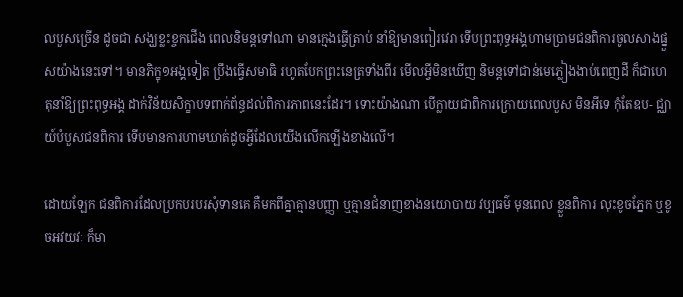លបួសច្រើន ដូចជា សង្ឃខ្លះខ្ចកជើង ពេលនិមន្តទៅណា មានក្មេងធ្វើត្រាប់ នាំឱ្យមានពៀរវេរា ទើបព្រះពុទ្ធអង្គហាមប្រាមជនពិការចូលសាងផ្នួសយ៉ាងនេះទៅ។ មានភិក្ខុ១អង្គទៀត ប្រឹងធ្វើសមាធិ រហូតបែកព្រះនេត្រទាំងពីរ មើលអ្វីមិនឃើញ និមន្តទៅជាន់មេភ្លៀងងាប់ពេញដី ក៏ជាហេតុនាំឱ្យព្រះពុទ្ធអង្គ ដាក់វិន័យសិក្ខាបទពាក់ព័ន្ធដល់ពិការភាពនេះដែរ។ ទោះយ៉ាងណា បើក្លាយជាពិការក្រោយពេលបួស មិនអីទេ កុំតែឧប- ជ្ឈាយ៍បំបួសជនពិការ ទើបមានការហាមឃាត់ដូចអ្វីដែលយើងលើកឡើងខាងលើ។

ដោយឡែក ជនពិការដែលប្រកបរបរសុំទានគេ គឺមកពីគ្នាគ្មានបញ្ញា ឬគ្មានជំនាញខាងនយោបាយ វប្បធម៌ មុនពេល ខ្លួនពិការ លុះខូចភ្នែក ឬខូចអវយវៈ ក៏មា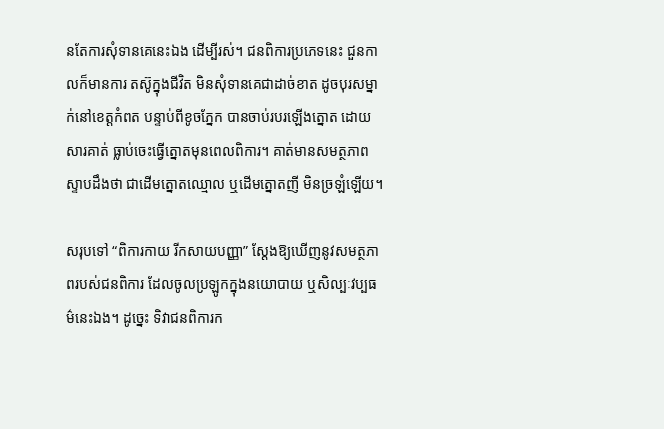នតែការសុំទានគេនេះឯង ដើម្បីរស់។ ជនពិការប្រភេទនេះ ជួនកាលក៏មានការ តស៊ូក្នុងជីវិត មិនសុំទានគេជាដាច់ខាត ដូចបុរសម្នាក់នៅខេត្តកំពត បន្ទាប់ពីខូចភ្នែក បានចាប់របរឡើងត្នោត ដោយសារគាត់ ធ្លាប់ចេះធ្វើត្នោតមុនពេលពិការ។ គាត់មានសមត្ថភាពស្ទាបដឹងថា ជាដើមត្នោតឈ្មោល ឬដើមត្នោតញី មិនច្រឡំឡើយ។

សរុបទៅ “ពិការកាយ រីកសាយបញ្ញា” ស្តែងឱ្យឃើញនូវសមត្ថភាពរបស់ជនពិការ ដែលចូលប្រឡូកក្នុងនយោបាយ ឬសិល្បៈវប្បធម៌នេះឯង។ ដូច្នេះ ទិវាជនពិការក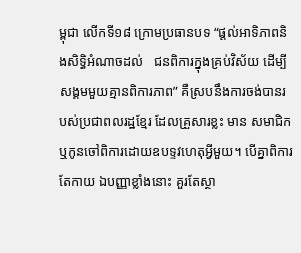ម្ពុជា លើកទី១៨ ក្រោមប្រធានបទ “ផ្តល់អាទិភាពនិងសិទ្ធិអំណាចដល់   ជនពិការក្នុងគ្រប់វិស័យ ដើម្បីសង្គមមួយគ្មានពិការភាព” គឺស្របនឹងការចង់បានរបស់ប្រជាពលរដ្ឋខ្មែរ ដែលគ្រួសារខ្លះ មាន សមាជិក ឬកូនចៅពិការដោយឧបទ្ទវហេតុអ្វីមួយ។ បើគ្នាពិការតែកាយ ឯបញ្ញាខ្លាំងនោះ គួរតែស្ថា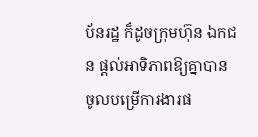ប័នរដ្ឋ ក៏ដូចក្រុមហ៊ុន ឯកជន ផ្តល់អាទិភាពឱ្យគ្នាបានចូលបម្រើការងារផ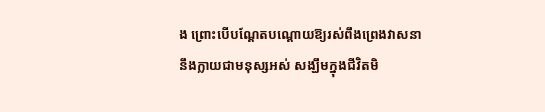ង ព្រោះបើបណ្តែតបណ្តោយឱ្យរស់ពឹងព្រេងវាសនា នឹងក្លាយជាមនុស្សអស់ សង្ឃឹមក្នុងជីវិតមិ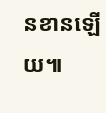នខានឡើយ៕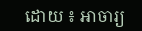ដោយ ៖ អាចារ្យ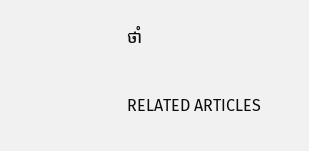ថាំ

RELATED ARTICLES